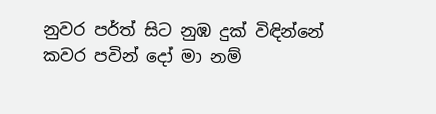නුවර පර්ත් සිට නුඹ දුක් විඳින්නේ
කවර පවින් දෝ මා නම්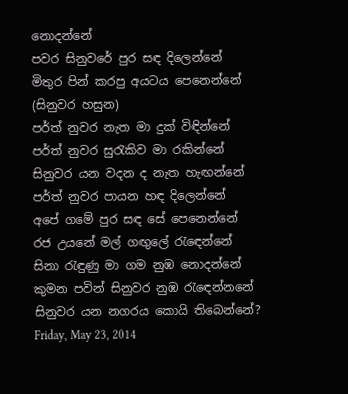නොදන්නේ
පවර සිනුවරේ පුර සඳ දිලෙන්නේ
මිතුර පින් කරපු අයටය පෙනෙන්නේ
(සිනුවර හසුන)
පර්ත් නුවර නැත මා දුක් විඳින්නේ
පර්ත් නුවර සුරැකිව මා රකින්නේ
සිනුවර යන වදන ද නැත හැඟන්නේ
පර්ත් නුවර පායන හඳ දිලෙන්නේ
අපේ ගමේ පුර සඳ සේ පෙනෙන්නේ
රජ උයනේ මල් ගඟුලේ රැඳෙන්නේ
සිනා රැඳුණු මා ගම නුඹ නොදන්නේ
කුමන පවින් සිනුවර නුඹ රැඳෙන්නනේ
සිනුවර යන නගරය කොයි තිබෙන්නේ?
Friday, May 23, 2014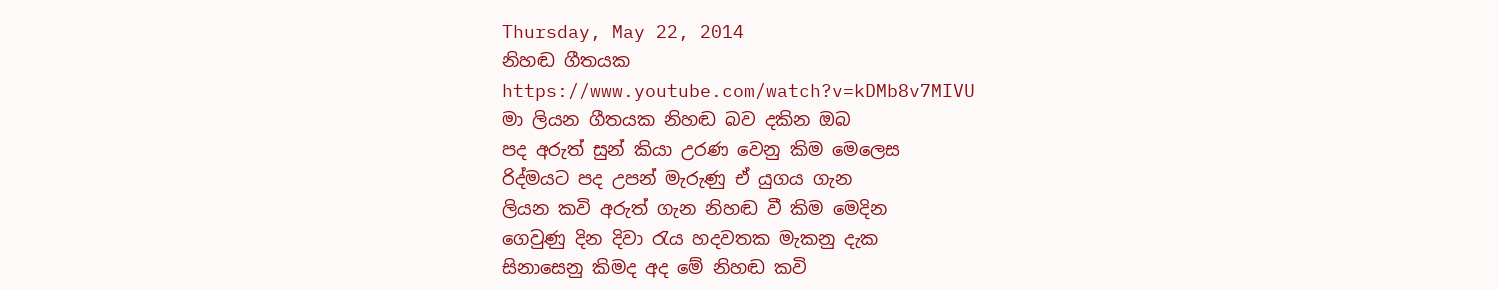Thursday, May 22, 2014
නිහඬ ගීතයක
https://www.youtube.com/watch?v=kDMb8v7MIVU
මා ලියන ගීතයක නිහඬ බව දකින ඔබ
පද අරුත් සුන් කියා උරණ වෙනු කිම මෙලෙස
රිද්මයට පද උපන් මැරුණු ඒ යුගය ගැන
ලියන කවි අරුත් ගැන නිහඬ වී කිම මෙදින
ගෙවුණු දින දිවා රැය හදවතක මැකනු දැක
සිනාසෙනු කිමද අද මේ නිහඬ කවි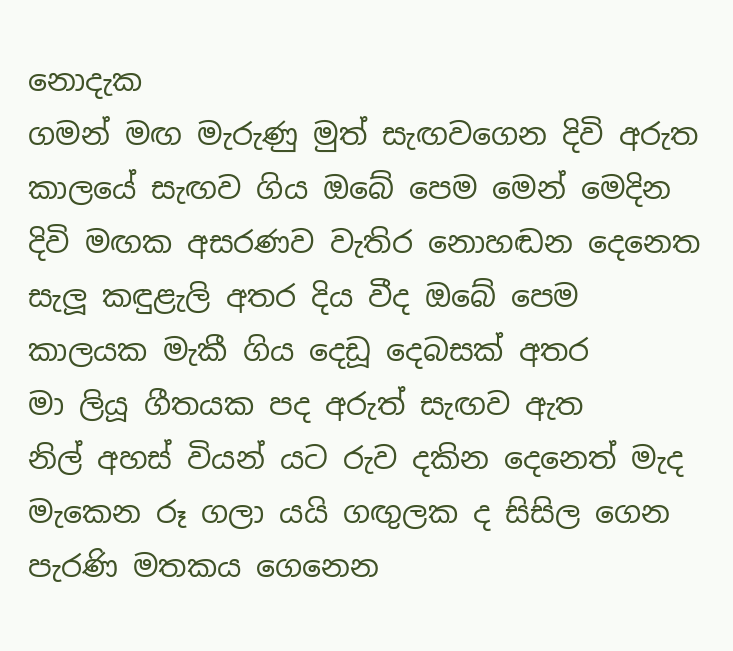නොදැක
ගමන් මඟ මැරුණු මුත් සැඟවගෙන දිවි අරුත
කාලයේ සැඟව ගිය ඔබේ පෙම මෙන් මෙදින
දිවි මඟක අසරණව වැතිර නොහඬන දෙනෙත
සැලූ කඳුළැලි අතර දිය වීද ඔබේ පෙම
කාලයක මැකී ගිය දෙඩූ දෙබසක් අතර
මා ලියූ ගීතයක පද අරුත් සැඟව ඇත
නිල් අහස් වියන් යට රුව දකින දෙනෙත් මැද
මැකෙන රූ ගලා යයි ගඟුලක ද සිසිල ගෙන
පැරණි මතකය ගෙනෙන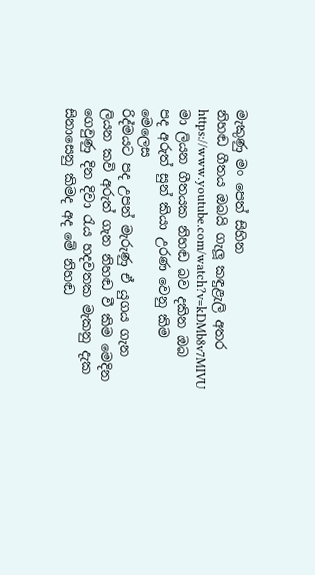මැකුණු මං පෙත් සිහින
නිහඬ ගීතය ඔබයි ගැලූ කඳුළැලි අතර
https://www.youtube.com/watch?v=kDMb8v7MIVU
මා ලියන ගීතයක නිහඬ බව දකින ඔබ
පද අරුත් සුන් කියා උරණ වෙනු කිම මෙලෙස
රිද්මයට පද උපන් මැරුණු ඒ යුගය ගැන
ලියන කවි අරුත් ගැන නිහඬ වී කිම මෙදින
ගෙවුණු දින දිවා රැය හදවතක මැකනු දැක
සිනාසෙනු කිමද අද මේ නිහඬ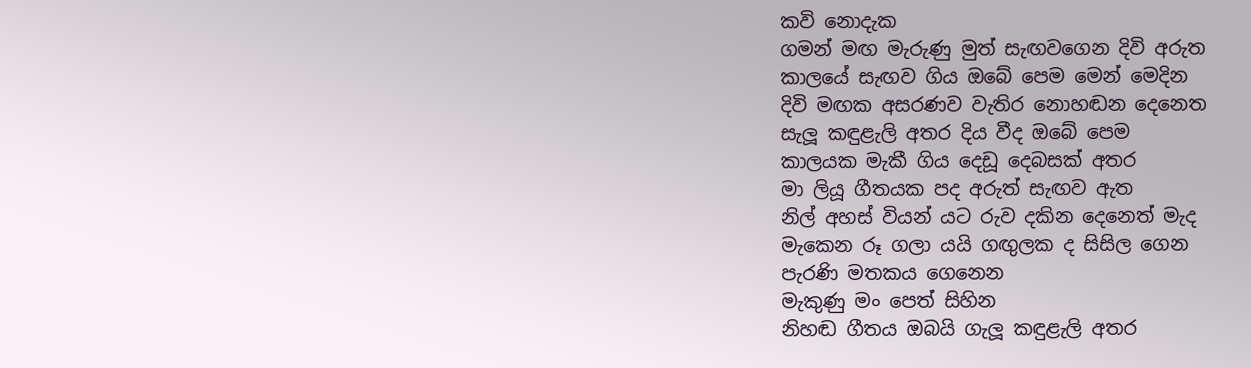කවි නොදැක
ගමන් මඟ මැරුණු මුත් සැඟවගෙන දිවි අරුත
කාලයේ සැඟව ගිය ඔබේ පෙම මෙන් මෙදින
දිවි මඟක අසරණව වැතිර නොහඬන දෙනෙත
සැලූ කඳුළැලි අතර දිය වීද ඔබේ පෙම
කාලයක මැකී ගිය දෙඩූ දෙබසක් අතර
මා ලියූ ගීතයක පද අරුත් සැඟව ඇත
නිල් අහස් වියන් යට රුව දකින දෙනෙත් මැද
මැකෙන රූ ගලා යයි ගඟුලක ද සිසිල ගෙන
පැරණි මතකය ගෙනෙන
මැකුණු මං පෙත් සිහින
නිහඬ ගීතය ඔබයි ගැලූ කඳුළැලි අතර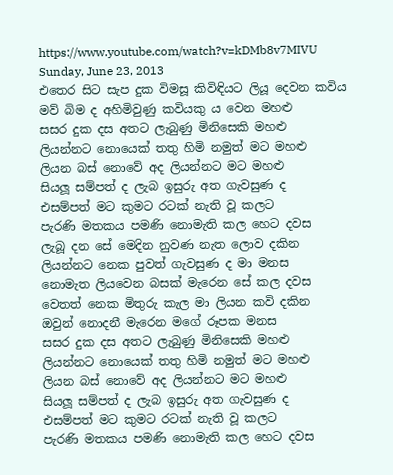https://www.youtube.com/watch?v=kDMb8v7MIVU
Sunday, June 23, 2013
එතෙර සිට සැප දුක විමසූ කිවිඳියට ලියූ දෙවන කවිය
මව් බිම ද අහිමිවුණු කවියකු ය වෙන මහළු
සසර දුක දස අතට ලැබුණු මිනිසෙකි මහළු
ලියන්නට නොයෙක් තතු හිමි නමුත් මට මහළු
ලියන බස් නොවේ අද ලියන්නට මට මහළු
සියලූ සම්පත් ද ලැබ ඉසුරු අත ගැවසුණ ද
එසම්පත් මට කුමට රටක් නැති වූ කලට
පැරණි මතකය පමණි නොමැති කල හෙට දවස
ලැබූ දන සේ මෙදින නුවණ නැත ලොව දකින
ලියන්නට නෙක පුවත් ගැවසුණ ද මා මනස
නොමැත ලියවෙන බසක් මැරෙන සේ කල දවස
වෙතත් නෙක මිතුරු කැල මා ලියන කවි දකින
ඔවුන් නොදනී මැරෙන මගේ රූපක මනස
සසර දුක දස අතට ලැබුණු මිනිසෙකි මහළු
ලියන්නට නොයෙක් තතු හිමි නමුත් මට මහළු
ලියන බස් නොවේ අද ලියන්නට මට මහළු
සියලූ සම්පත් ද ලැබ ඉසුරු අත ගැවසුණ ද
එසම්පත් මට කුමට රටක් නැති වූ කලට
පැරණි මතකය පමණි නොමැති කල හෙට දවස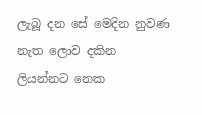ලැබූ දන සේ මෙදින නුවණ නැත ලොව දකින
ලියන්නට නෙක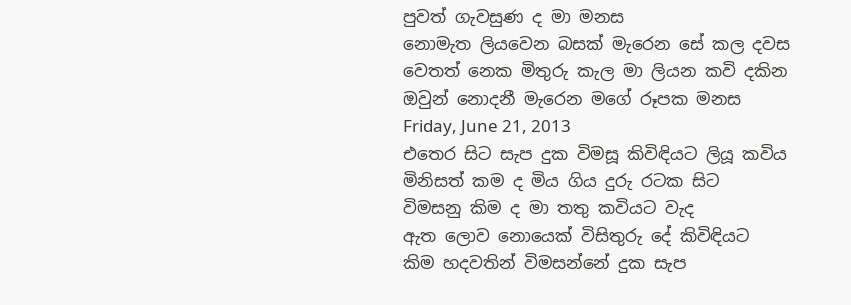පුවත් ගැවසුණ ද මා මනස
නොමැත ලියවෙන බසක් මැරෙන සේ කල දවස
වෙතත් නෙක මිතුරු කැල මා ලියන කවි දකින
ඔවුන් නොදනී මැරෙන මගේ රූපක මනස
Friday, June 21, 2013
එතෙර සිට සැප දුක විමසූ කිවිඳියට ලියූ කවිය
මිනිසත් කම ද මිය ගිය දුරු රටක සිට
විමසනු කිම ද මා තතු කවියට වැද
ඇත ලොව නොයෙක් විසිතුරු දේ කිවිඳියට
කිම හදවතින් විමසන්නේ දුක සැප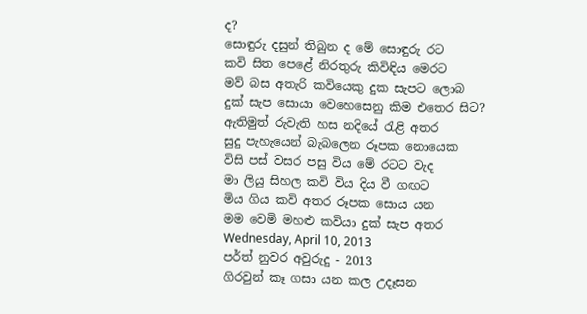ද?
සොඳුරු දසුන් තිබුන ද මේ සොඳුරු රට
කවි සිත පෙළේ නිරතුරු කිවිඳිය මෙරට
මව් බස අතැරි කවියෙකු දුක සැපට ලොබ
දුක් සැප සොයා වෙහෙසෙනු කිම එතෙර සිට?
ඇතිමුත් රුවැති හස නදියේ රැළි අතර
සුදු පැහැයෙන් බැබලෙන රූපක නොයෙක
විසි පස් වසර පසු විය මේ රටට වැද
මා ලියු සිහල කවි විය දිය වී ගඟට
මිය ගිය කවි අතර රූපක සොය යන
මම වෙමි මහළු කවියා දුක් සැප අතර
Wednesday, April 10, 2013
පර්ත් නුවර අවුරුදු - 2013
ගිරවුන් කෑ ගසා යන කල උදෑසන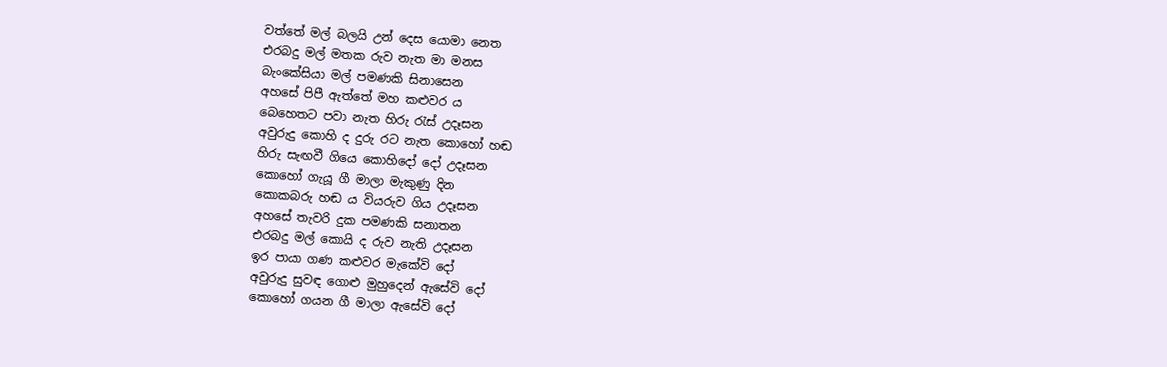වත්තේ මල් බලයි උන් දෙස යොමා නෙත
එරබදු මල් මතක රුව නැත මා මනස
බැංකේසියා මල් පමණකි සිනාසෙන
අහසේ පිපී ඇත්තේ මහ කළුවර ය
බෙහෙතට පවා නැත හිරු රැස් උදෑසන
අවුරුදු කොහි ද දුරු රට නැත කොහෝ හඬ
හිරු සැඟවී ගියෙ කොහිදෝ දෝ උදෑසන
කොහෝ ගැයූ ගී මාලා මැකුණු දින
කොකබරු හඬ ය වියරුව ගිය උදෑසන
අහසේ තැවරි දුක පමණකි සනාතන
එරබදු මල් කොයි ද රුව නැති උදෑසන
ඉර පායා ගණ කළුවර මැකේවි දෝ
අවුරුදු සුවඳ ගොළු මුහුදෙන් ඇසේවි දෝ
කොහෝ ගයන ගී මාලා ඇසේවි දෝ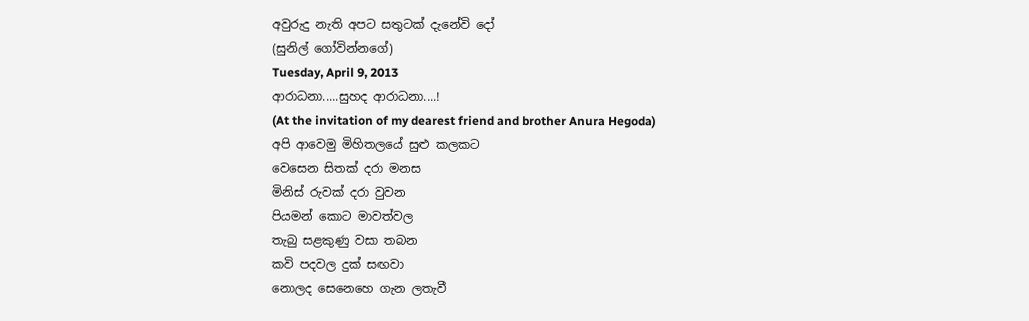අවුරුදු නැති අපට සතුටක් දැනේවි දෝ
(සුනිල් ගෝවින්නගේ)
Tuesday, April 9, 2013
ආරාධනා.....සුහද ආරාධනා....!
(At the invitation of my dearest friend and brother Anura Hegoda)
අපි ආවෙමු මිහිතලයේ සුළු කලකට
වෙසෙන සිතක් දරා මනස
මිනිස් රුවක් දරා වුවන
පියමන් කොට මාවත්වල
තැබු සළකුණු වසා තබන
කවි පදවල දුක් සඟවා
නොලද සෙනෙහෙ ගැන ලතැවී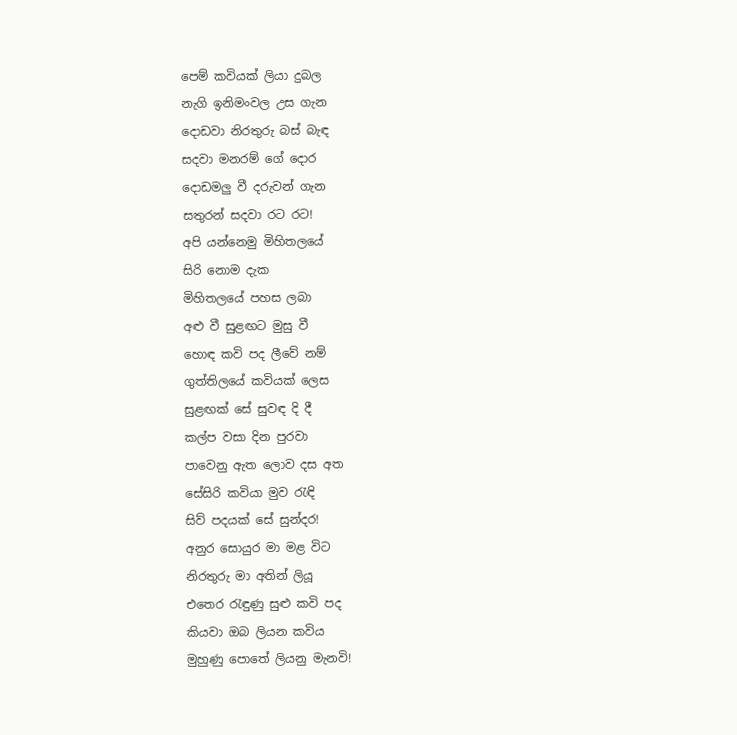පෙම් කවියක් ලියා දුබල
නැගි ඉනිමංවල උස ගැන
දොඩවා නිරතුරු බස් බැඳ
සදවා මනරම් ගේ දොර
දොඩමලු වී දරුවන් ගැන
සතුරන් සදවා රට රට!
අපි යන්නෙමු මිහිතලයේ
සිරි නොම දැක
මිහිතලයේ පහස ලබා
අළු වී සුළඟට මුසු වී
හොඳ කවි පද ලීවේ නම්
ගුත්තිලයේ කවියක් ලෙස
සුළඟක් සේ සුවඳ දි දී
කල්ප වසා දින පුරවා
පාවෙනු ඇත ලොව දස අත
සේසිරි කවියා මුව රැඳි
සිව් පදයක් සේ සුන්දර!
අනුර සොයුර මා මළ විට
නිරතුරු මා අතින් ලියූ
එතෙර රැඳුණු සුළු කවි පද
කියවා ඔබ ලියන කවිය
මුහුණු පොතේ ලියනු මැනවි!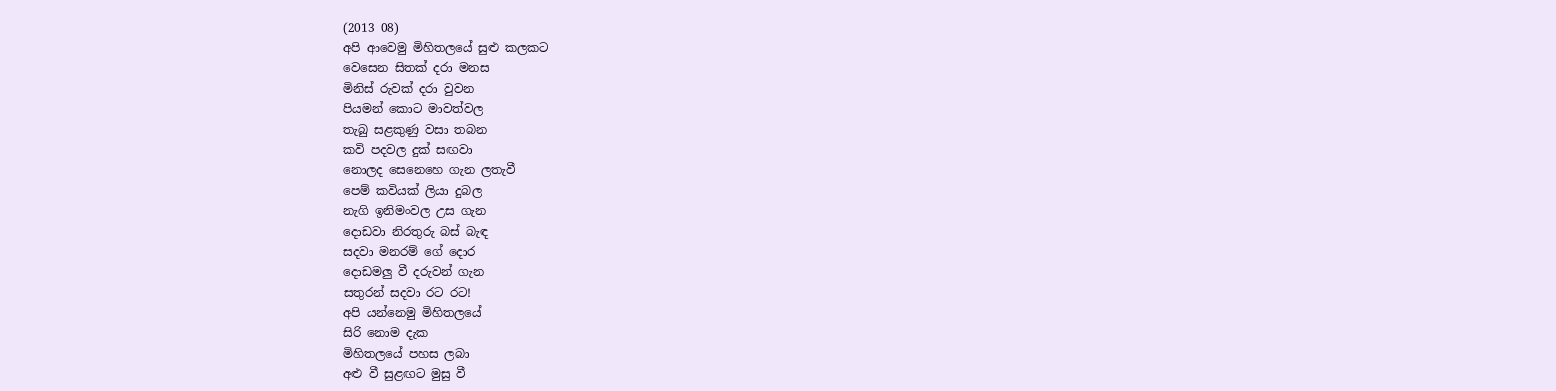(2013 08)
අපි ආවෙමු මිහිතලයේ සුළු කලකට
වෙසෙන සිතක් දරා මනස
මිනිස් රුවක් දරා වුවන
පියමන් කොට මාවත්වල
තැබු සළකුණු වසා තබන
කවි පදවල දුක් සඟවා
නොලද සෙනෙහෙ ගැන ලතැවී
පෙම් කවියක් ලියා දුබල
නැගි ඉනිමංවල උස ගැන
දොඩවා නිරතුරු බස් බැඳ
සදවා මනරම් ගේ දොර
දොඩමලු වී දරුවන් ගැන
සතුරන් සදවා රට රට!
අපි යන්නෙමු මිහිතලයේ
සිරි නොම දැක
මිහිතලයේ පහස ලබා
අළු වී සුළඟට මුසු වී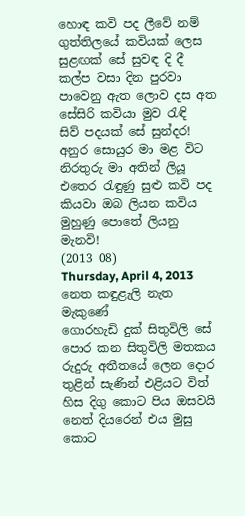හොඳ කවි පද ලීවේ නම්
ගුත්තිලයේ කවියක් ලෙස
සුළඟක් සේ සුවඳ දි දී
කල්ප වසා දින පුරවා
පාවෙනු ඇත ලොව දස අත
සේසිරි කවියා මුව රැඳි
සිව් පදයක් සේ සුන්දර!
අනුර සොයුර මා මළ විට
නිරතුරු මා අතින් ලියූ
එතෙර රැඳුණු සුළු කවි පද
කියවා ඔබ ලියන කවිය
මුහුණු පොතේ ලියනු මැනවි!
(2013 08)
Thursday, April 4, 2013
නෙත කඳුළැලි නැත මැකුණේ
ගොරහැඩි දුක් සිතුවිලි සේ
පොර කන සිතුවිලි මතකය
රුදුරු අතීතයේ ලෙන දොර
තුළින් සැණින් එළියට විත්
හිස දිගු කොට පිය ඔසවයි
නෙත් දියරෙන් එය මුසු කොට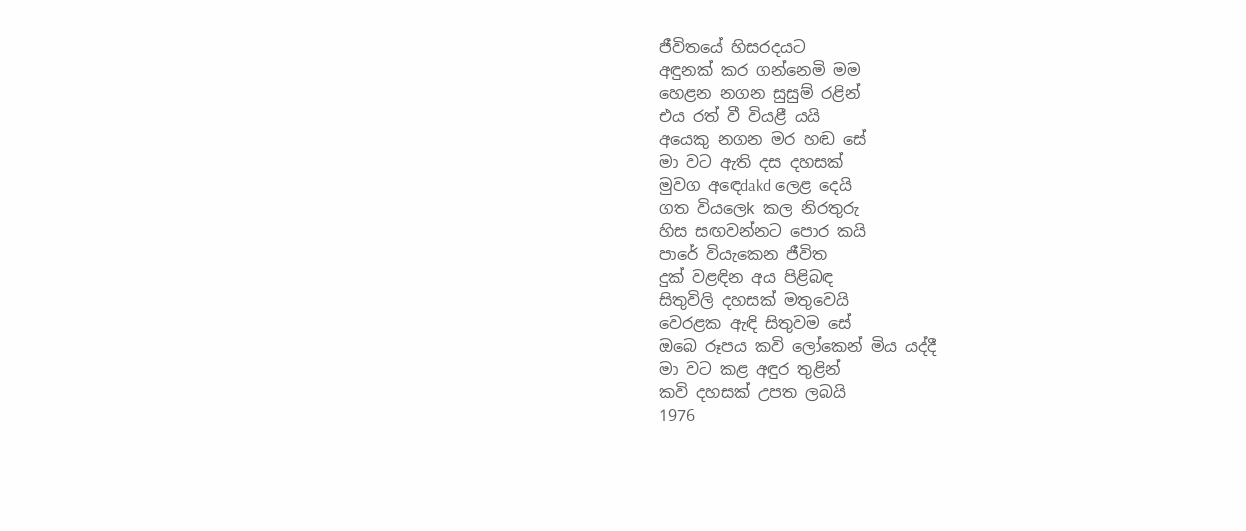ජීවිතයේ හිසරදයට
අඳුනක් කර ගන්නෙමි මම
හෙළන නගන සුසුම් රළින්
එය රත් වී වියළී යයි
අයෙකු නගන මර හඬ සේ
මා වට ඇති දස දහසක්
මුවග අඳෙdakd ලෙළ දෙයි
ගත වියලෙk කල නිරතුරු
හිස සඟවන්නට පොර කයි
පාරේ වියැකෙන ජීවිත
දුක් වළඳින අය පිළිබඳ
සිතුවිලි දහසක් මතුවෙයි
වෙරළක ඇඳි සිතුවම සේ
ඔබෙ රූපය කවි ලෝකෙන් මිය යද්දී
මා වට කළ අඳුර තුළින්
කවි දහසක් උපත ලබයි
1976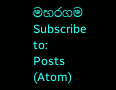මහරගම
Subscribe to:
Posts (Atom)